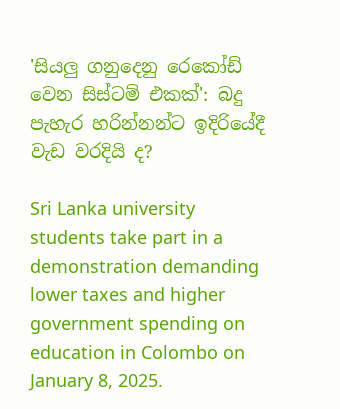'සියලු ගනුදෙනු රෙකෝඩ් වෙන සිස්ටම් එකක්': බදු පැහැර හරින්නන්ට ඉදිරියේදී වැඩ වරදියි ද?

Sri Lanka university students take part in a demonstration demanding lower taxes and higher government spending on education in Colombo on January 8, 2025.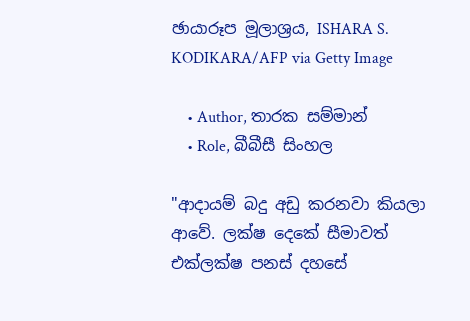ඡායාරූප මූලාශ්‍රය, ISHARA S. KODIKARA/AFP via Getty Image

    • Author, තාරක සම්මාන්
    • Role, බීබීසී සිංහල

"ආදායම් බදු අඩු කරනවා කියලා ආවේ. ලක්ෂ දෙකේ සීමාවත් එක්ලක්ෂ පනස් දහසේ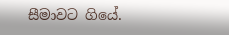සීමාවට ගියේ.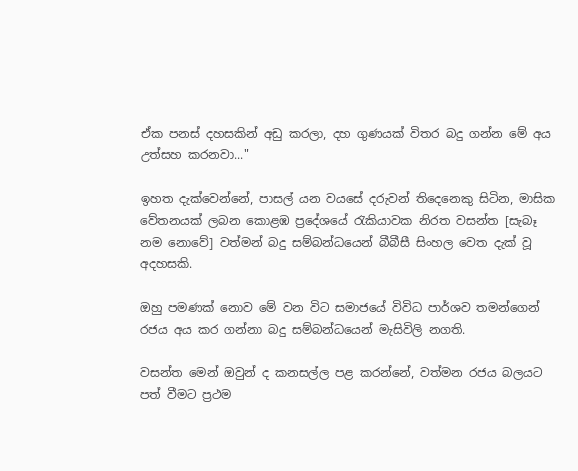ඒක පනස් දහසකින් අඩු කරලා, දහ ගුණයක් විතර බදු ගන්න මේ අය උත්සහ කරනවා..."

ඉහත දැක්වෙන්නේ, පාසල් යන වයසේ දරුවන් තිදෙනෙකු සිටින, මාසික වේතනයක් ලබන කොළඹ ප්‍රදේශයේ රැකියාවක නිරත වසන්ත [සැබෑ නම නොවේ] වත්මන් බදු සම්බන්ධයෙන් බීබීසී සිංහල වෙත දැක් වූ අදහසකි.

ඔහු පමණක් නොව මේ වන විට සමාජයේ විවිධ පාර්ශව තමන්ගෙන් රජය අය කර ගන්නා බදු සම්බන්ධයෙන් මැසිවිලි නගති.

වසන්ත මෙන් ඔවුන් ද කනසල්ල පළ කරන්නේ, වත්මන රජය බලයට පත් වීමට ප්‍රථම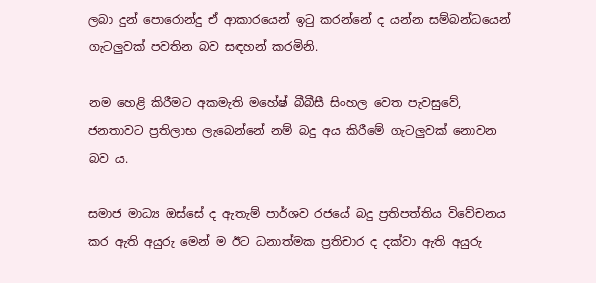ලබා දුන් පොරොන්දු ඒ ආකාරයෙන් ඉටු කරන්නේ ද යන්න සම්බන්ධයෙන් ගැටලුවක් පවතින බව සඳහන් කරමිනි.

නම හෙළි කිරීමට අකමැති මහේෂ් බීබීසී සිංහල වෙත පැවසුවේ, ජනතාවට ප්‍රතිලාභ ලැබෙන්නේ නම් බදු අය කිරීමේ ගැටලුවක් නොවන බව ය.

සමාජ මාධ්‍ය ඔස්සේ ද ඇතැම් පාර්ශව රජයේ බදු ප්‍රතිපත්තිය විවේචනය කර ඇති අයුරු මෙන් ම ඊට ධනාත්මක ප්‍රතිචාර ද දක්වා ඇති අයුරු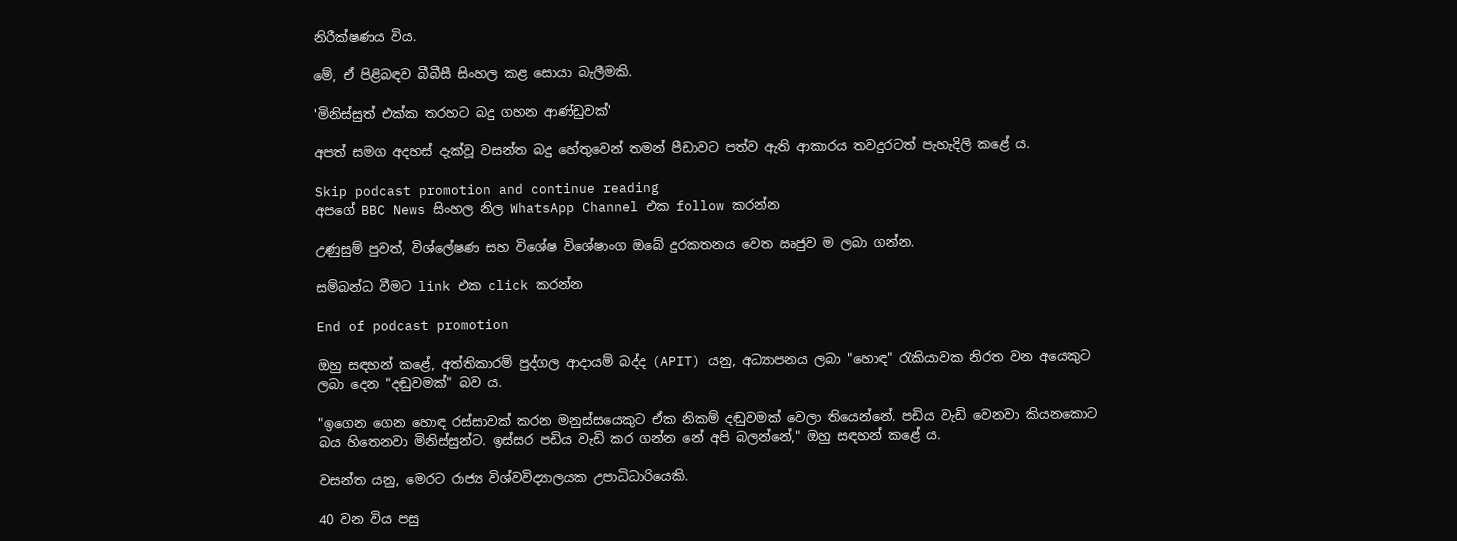නිරීක්ෂණය විය.

මේ, ඒ පිළිබඳව බීබීසී සිංහල කළ සොයා බැලීමකි.

'මිනිස්සුත් එක්ක තරහට බදු ගහන ආණ්ඩුවක්'

අපත් සමග අදහස් දැක්වූ වසන්ත බදු හේතුවෙන් තමන් පීඩාවට පත්ව ඇති ආකාරය තවදුරටත් පැහැදිලි කළේ ය.

Skip podcast promotion and continue reading
අපගේ BBC News සිංහල නිල WhatsApp Channel එක follow කරන්න

උණුසුම් පුවත්, විශ්ලේෂණ සහ විශේෂ විශේෂාංග ඔබේ දුරකතනය වෙත ඍජුව ම ලබා ගන්න.

සම්බන්ධ වීමට link එක click කරන්න

End of podcast promotion

ඔහු සඳහන් කළේ, අත්තිකාරම් පුද්ගල ආදායම් බද්ද (APIT) යනු, අධ්‍යාපනය ලබා "හොඳ" රැකියාවක නිරත වන අයෙකුට ලබා දෙන "දඬුවමක්" බව ය.

"ඉගෙන ගෙන හොඳ රස්සාවක් කරන මනුස්සයෙකුට ඒක නිකම් දඬුවමක් වෙලා තියෙන්නේ. පඩිය වැඩි වෙනවා කියනකොට බය හිතෙනවා මිනිස්සුන්ට. ඉස්සර පඩිය වැඩි කර ගන්න නේ අපි බලන්නේ," ඔහු සඳහන් කළේ ය.

වසන්ත යනු, මෙරට රාජ්‍ය විශ්වවිද්‍යාලයක උපාධිධාරියෙකි.

40 වන විය පසු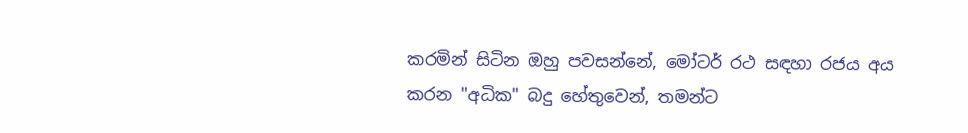කරමින් සිටින ඔහු පවසන්නේ, මෝටර් රථ සඳහා රජය අය කරන "අධික" බදු හේතුවෙන්, තමන්ට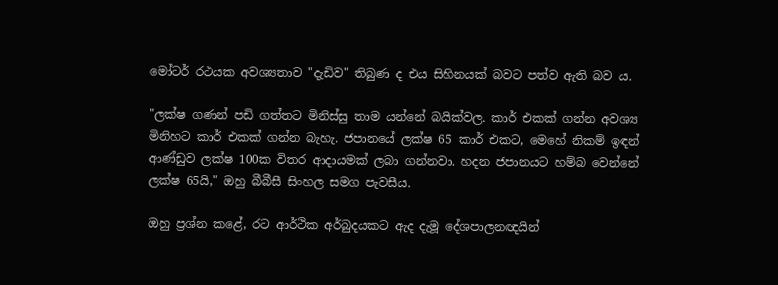මෝටර් රථයක අවශ්‍යතාව "දැඩිව" තිබුණ ද එය සිහිනයක් බවට පත්ව ඇති බව ය.

"ලක්ෂ ගණන් පඩි ගත්තට මිනිස්සු තාම යන්නේ බයික්වල. කාර් එකක් ගන්න අවශ්‍ය මිනිහට කාර් එකක් ගන්න බැහැ. ජපානයේ ලක්ෂ 65 කාර් එකට, මෙහේ නිකම් ඉඳන් ආණ්ඩුව ලක්ෂ 100ක විතර ආදායමක් ලබා ගන්නවා. හදන ජපානයට හම්බ වෙන්නේ ලක්ෂ 65යි," ඔහු බීබීසී සිංහල සමග පැවසීය.

ඔහු ප්‍රශ්න කළේ, රට ආර්ථික අර්බුදයකට ඇද දැමූ දේශපාලනඥයින්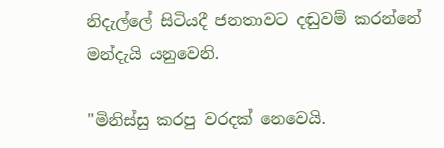නිදැල්ලේ සිටියදී ජනතාවට දඬුවම් කරන්නේ මන්දැයි යනුවෙනි.

"මිනිස්සු කරපු වරදක් නෙවෙයි.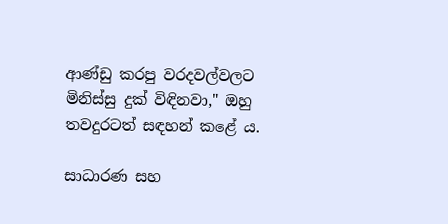ආණ්ඩු කරපු වරදවල්වලට මිනිස්සු දුක් විඳිනවා," ඔහු තවදුරටත් සඳහන් කළේ ය.

සාධාරණ සහ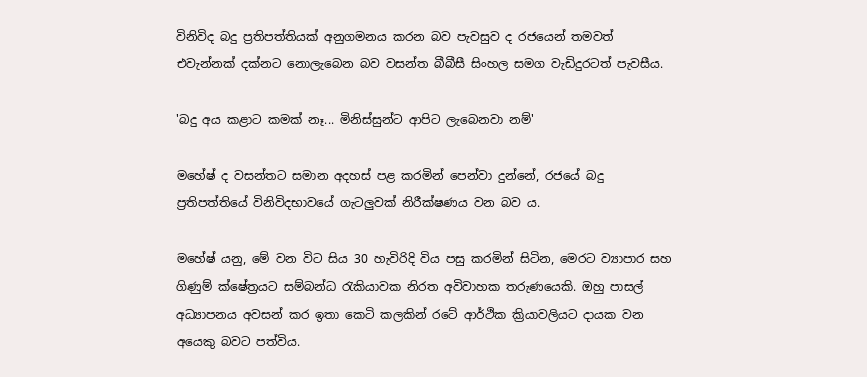විනිවිද බදු ප්‍රතිපත්තියක් අනුගමනය කරන බව පැවසුව ද රජයෙන් තමවත් එවැන්නක් දක්නට නොලැබෙන බව වසන්ත බීබීසී සිංහල සමග වැඩිදුරටත් පැවසීය.

'බදු අය කළාට කමක් නෑ... මිනිස්සුන්ට ආපිට ලැබෙනවා නම්'

මහේෂ් ද වසන්තට සමාන අදහස් පළ කරමින් පෙන්වා දුන්නේ, රජයේ බදු ප්‍රතිපත්තියේ විනිවිදභාවයේ ගැටලුවක් නිරීක්ෂණය වන බව ය.

මහේෂ් යනු, මේ වන විට සිය 30 හැවිරිදි විය පසු කරමින් සිටින, මෙරට ව්‍යාපාර සහ ගිණුම් ක්ෂේත්‍රයට සම්බන්ධ රැකියාවක නිරත අවිවාහක තරුණයෙකි. ඔහු පාසල් අධ්‍යාපනය අවසන් කර ඉතා කෙටි කලකින් රටේ ආර්ථික ක්‍රියාවලියට දායක වන අයෙකු බවට පත්විය.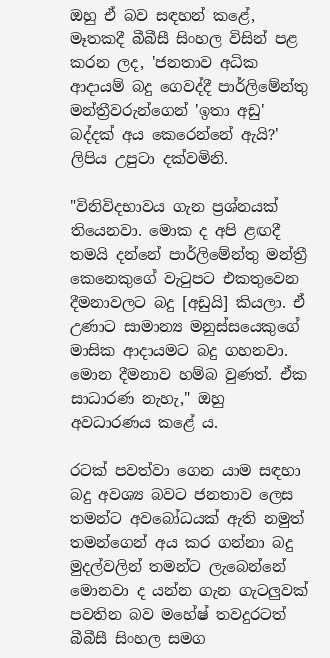ඔහු ඒ බව සඳහන් කළේ, මෑතකදී බීබීසී සිංහල විසින් පළ කරන ලද, 'ජනතාව අධික ආදායම් බදු ගෙවද්දී පාර්ලිමේන්තු මන්ත්‍රීවරුන්ගෙන් 'ඉතා අඩු' බද්දක් අය කෙරෙන්නේ ඇයි?' ලිපිය උපුටා දක්වමිනි.

"විනිවිදභාවය ගැන ප්‍රශ්නයක් තියෙනවා. මොක ද අපි ළඟදී තමයි දන්නේ පාර්ලිමේන්තු මන්ත්‍රී කෙනෙකුගේ වැටුපට එකතුවෙන දීමනාවලට බදු [අඩුයි] කියලා. ඒ උණාට සාමාන්‍ය මනුස්සයෙකුගේ මාසික ආදායමට බදු ගහනවා. මොන දීමනාව හම්බ වුණත්. ඒක සාධාරණ නැහැ," ඔහු අවධාරණය කළේ ය.

රටක් පවත්වා ගෙන යාම සඳහා බදු අවශ්‍ය බවට ජනතාව ලෙස තමන්ට අවබෝධයක් ඇති නමුත් තමන්ගෙන් අය කර ගන්නා බදු මුදල්වලින් තමන්ට ලැබෙන්නේ මොනවා ද යන්න ගැන ගැටලුවක් පවතින බව මහේෂ් තවදුරටත් බීබීසී සිංහල සමග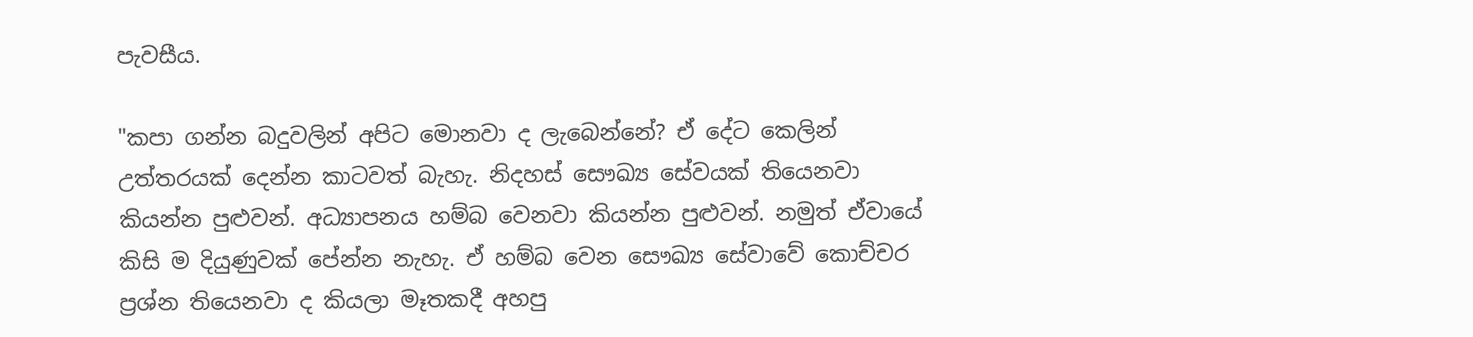පැවසීය.

"කපා ගන්න බදුවලින් අපිට මොනවා ද ලැබෙන්නේ? ඒ දේට කෙලින් උත්තරයක් දෙන්න කාටවත් බැහැ. නිදහස් සෞඛ්‍ය සේවයක් තියෙනවා කියන්න පුළුවන්. අධ්‍යාපනය හම්බ වෙනවා කියන්න පුළුවන්. නමුත් ඒවායේ කිසි ම දියුණුවක් පේන්න නැහැ. ඒ හම්බ වෙන සෞඛ්‍ය සේවාවේ කොච්චර ප්‍රශ්න තියෙනවා ද කියලා මෑතකදී අහපු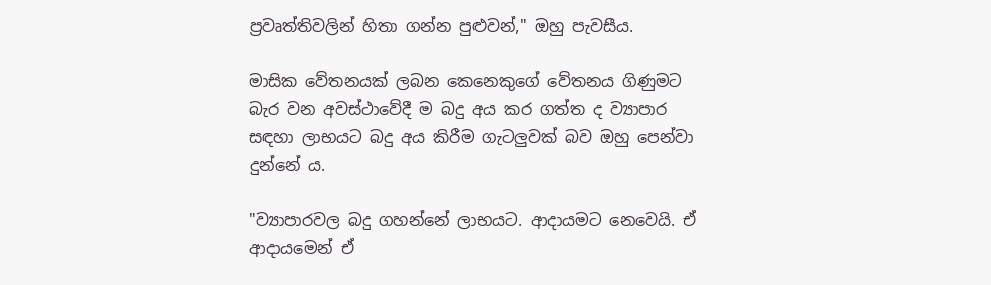ප්‍රවෘත්තිවලින් හිතා ගන්න පුළුවන්," ඔහු පැවසීය.

මාසික වේතනයක් ලබන කෙනෙකුගේ වේතනය ගිණුමට බැර වන අවස්ථාවේදී ම බදු අය කර ගත්ත ද ව්‍යාපාර සඳහා ලාභයට බදු අය කිරීම ගැටලුවක් බව ඔහු පෙන්වා දුන්නේ ය.

"ව්‍යාපාරවල බදු ගහන්නේ ලාභයට. ආදායමට නෙවෙයි. ඒ ආදායමෙන් ඒ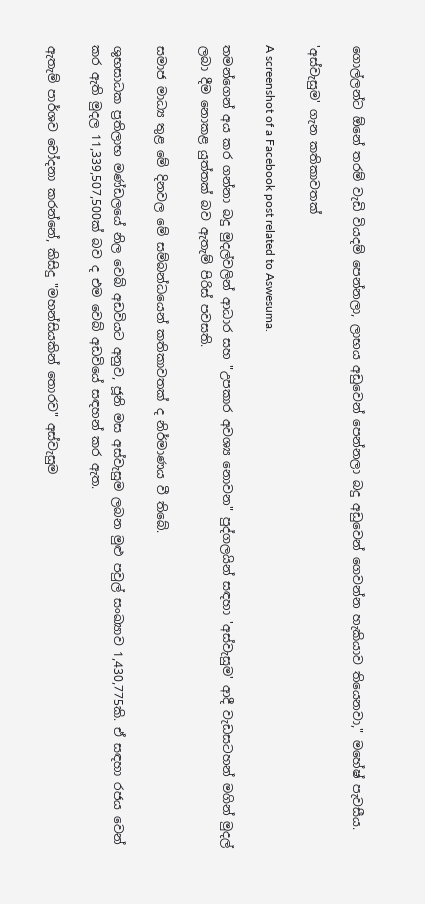ගොල්ලන්ට ඕනේ තරම් වැඩි වියදම් පෙන්නලා, ලාභය අඩුවෙන් පෙන්නලා බදු අඩුවෙන් ගෙවන්න හැකියාව තියෙනවා," මහේෂ් පැවසීය.

'අස්වැසුම' ගැන කතිකාවතක්

A screenshot of a Facebook post related to Aswesuma.

තමන්ගෙන් අය කර ගන්නා බදු මුදල්වලින් ආධාර සහ "උපකාර අවශ්‍ය නොවන" පුද්ගලයින් සඳහා 'අස්වැසුම' ආදී වැඩසටහන් මගින් මුදල් ලබා දීම නොකළ යුත්තක් බව ඇතැම් පිරිස් පවසති.

සමාජ මාධ්‍ය තුළ මේ දිනවල මේ සම්බන්ධයෙන් කතිකාවතක් ද නිර්මාණය වී තිබේ.

ශුභසාධක ප්‍රතිලාභ මණ්ඩලයේ නිල වෙබ් අඩවියට අනුව, ජූනි මස අස්වැසුම ලබන මුළු පවුල් සංඛ්‍යාව 1,430,775කි. ඒ සඳහා රජය වෙන් කර ඇති මුදල 11,339,507,500ක් බව ද එම වෙබ් අඩවියේ සඳහන් කර ඇත.

ඇතැම් පාර්ශව චෝදනා කරන්නේ, කිසිදු "මහන්සියකින් තොරව" අස්වැසුම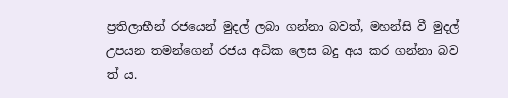ප්‍රතිලාභීන් රජයෙන් මුදල් ලබා ගන්නා බවත්, මහන්සි වී මුදල් උපයන තමන්ගෙන් රජය අධික ලෙස බදු අය කර ගන්නා බව ත් ය.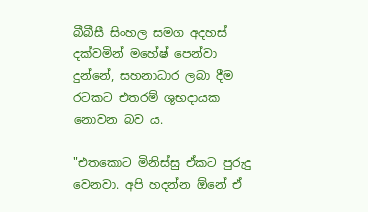බීබීසී සිංහල සමග අදහස් දක්වමින් මහේෂ් පෙන්වා දුන්නේ, සහනාධාර ලබා දීම රටකට එතරම් ශුභදායක නොවන බව ය.

"එතකොට මිනිස්සු ඒකට පුරුදු වෙනවා. අපි හදන්න ඕනේ ඒ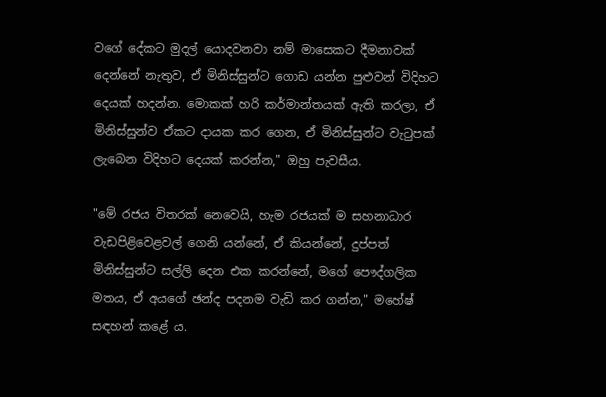වගේ දේකට මුදල් යොදවනවා නම් මාසෙකට දීමනාවක් දෙන්නේ නැතුව, ඒ මිනිස්සුන්ට ගොඩ යන්න පුළුවන් විදිහට දෙයක් හදන්න. මොකක් හරි කර්මාන්තයක් ඇති කරලා, ඒ මිනිස්සුන්ව ඒකට දායක කර ගෙන, ඒ මිනිස්සුන්ට වැටුපක් ලැබෙන විදිහට දෙයක් කරන්න," ඔහු පැවසීය.

"මේ රජය විතරක් නෙවෙයි, හැම රජයක් ම සහනාධාර වැඩපිළිවෙළවල් ගෙනි යන්නේ, ඒ කියන්නේ, දුප්පත් මිනිස්සුන්ට සල්ලි දෙන එක කරන්නේ, මගේ පෞද්ගලික මතය, ඒ අයගේ ඡන්ද පදනම වැඩි කර ගන්න," මහේෂ් සඳහන් කළේ ය.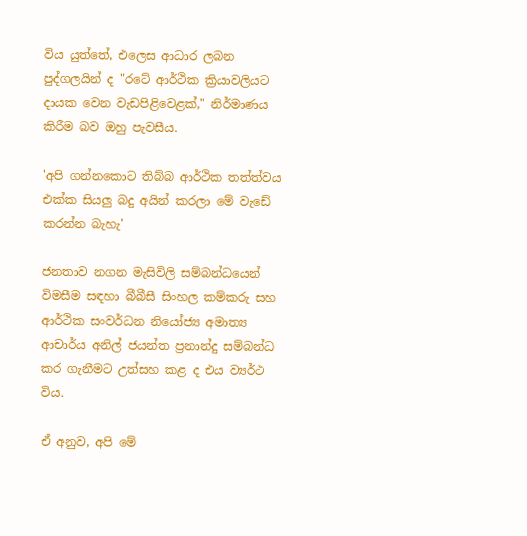විය යුත්තේ, එලෙස ආධාර ලබන පුද්ගලයින් ද "රටේ ආර්ථික ක්‍රියාවලියට දායක වෙන වැඩපිළිවෙළක්," නිර්මාණය කිරීම බව ඔහු පැවසීය.

'අපි ගන්නකොට තිබ්බ ආර්ථික තත්ත්වය එක්ක සියලු බදු අයින් කරලා මේ වැඩේ කරන්න බැහැ'

ජනතාව නගන මැසිවිලි සම්බන්ධයෙන් විමසීම සඳහා බීබීසී සිංහල කම්කරු සහ ආර්ථික සංවර්ධන නියෝජ්‍ය අමාත්‍ය ආචාර්ය අනිල් ජයන්ත ප්‍රනාන්දු සම්බන්ධ කර ගැනීමට උත්සහ කළ ද එය ව්‍යර්ථ විය.

ඒ අනුව, අපි මේ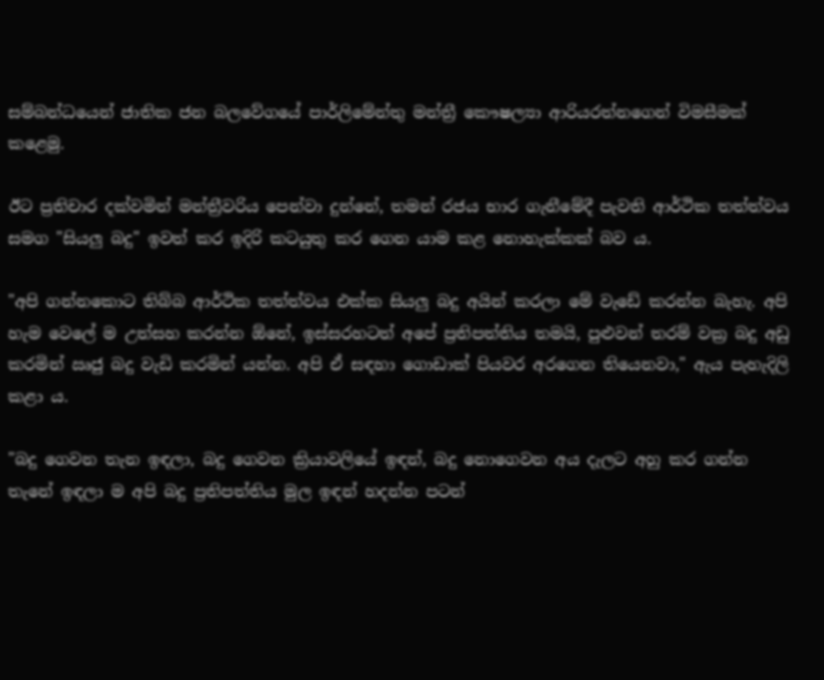සම්බන්ධයෙන් ජාතික ජන බලවේගයේ පාර්ලිමේන්තු මන්ත්‍රී කෞෂල්‍යා ආරියරත්නගෙන් විමසීමක් කළෙමු.

ඊට ප්‍රතිචාර දක්වමින් මන්ත්‍රීවරිය පෙන්වා දුන්නේ, තමන් රජය භාර ගැනීමේදී පැවති ආර්ථික තත්ත්වය සමග "සියලු බදු" ඉවත් කර ඉදිරි කටයුතු කර ගෙන යාම කළ නොහැක්කක් බව ය.

"අපි ගන්නකොට තිබ්බ ආර්ථික තත්ත්වය එක්ක සියලු බදු අයින් කරලා මේ වැඩේ කරන්න බැහැ. අපි හැම වෙලේ ම උත්සහ කරන්න ඕනේ, ඉස්සරහටත් අපේ ප්‍රතිපත්තිය තමයි, පුළුවන් තරම් වක්‍ර බදු අඩු කරමින් ඍජු බදු වැඩි කරමින් යන්න. අපි ඒ සඳහා ගොඩාක් පියවර අරගෙන තියෙනවා," ඇය පැහැදිලි කළා ය.

"බදු ගෙවන තැන ඉඳලා, බදු ගෙවන ක්‍රියාවලියේ ඉඳන්, බදු නොගෙවන අය දැලට අහු කර ගන්න තැනේ ඉඳලා ම අපි බදු ප්‍රතිපත්තිය මුල ඉඳන් හදන්න පටන්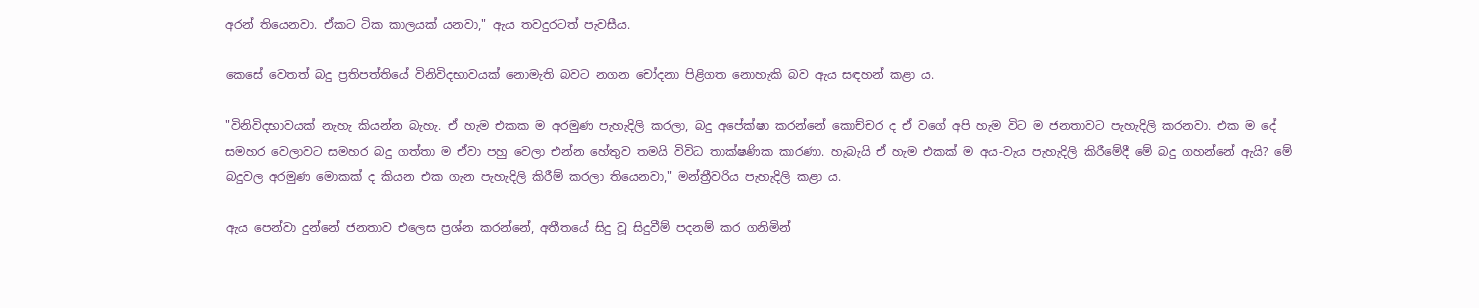අරන් තියෙනවා. ඒකට ටික කාලයක් යනවා," ඇය තවදුරටත් පැවසීය.

කෙසේ වෙතත් බදු ප්‍රතිපත්තියේ විනිවිදභාවයක් නොමැති බවට නගන චෝදනා පිළිගත නොහැකි බව ඇය සඳහන් කළා ය.

"විනිවිදභාවයක් නැහැ කියන්න බැහැ. ඒ හැම එකක ම අරමුණ පැහැදිලි කරලා, බදු අපේක්ෂා කරන්නේ කොච්චර ද ඒ වගේ අපි හැම විට ම ජනතාවට පැහැදිලි කරනවා. එක ම දේ සමහර වෙලාවට සමහර බදු ගත්තා ම ඒවා පහු වෙලා එන්න හේතුව තමයි විවිධ තාක්ෂණික කාරණා. හැබැයි ඒ හැම එකක් ම අය-වැය පැහැදිලි කිරීමේදී මේ බදු ගහන්නේ ඇයි? මේ බදුවල අරමුණ මොකක් ද කියන එක ගැන පැහැදිලි කිරීම් කරලා තියෙනවා," මන්ත්‍රීවරිය පැහැදිලි කළා ය.

ඇය පෙන්වා දුන්නේ ජනතාව එලෙස ප්‍රශ්න කරන්නේ, අතීතයේ සිදු වූ සිදුවීම් පදනම් කර ගනිමින්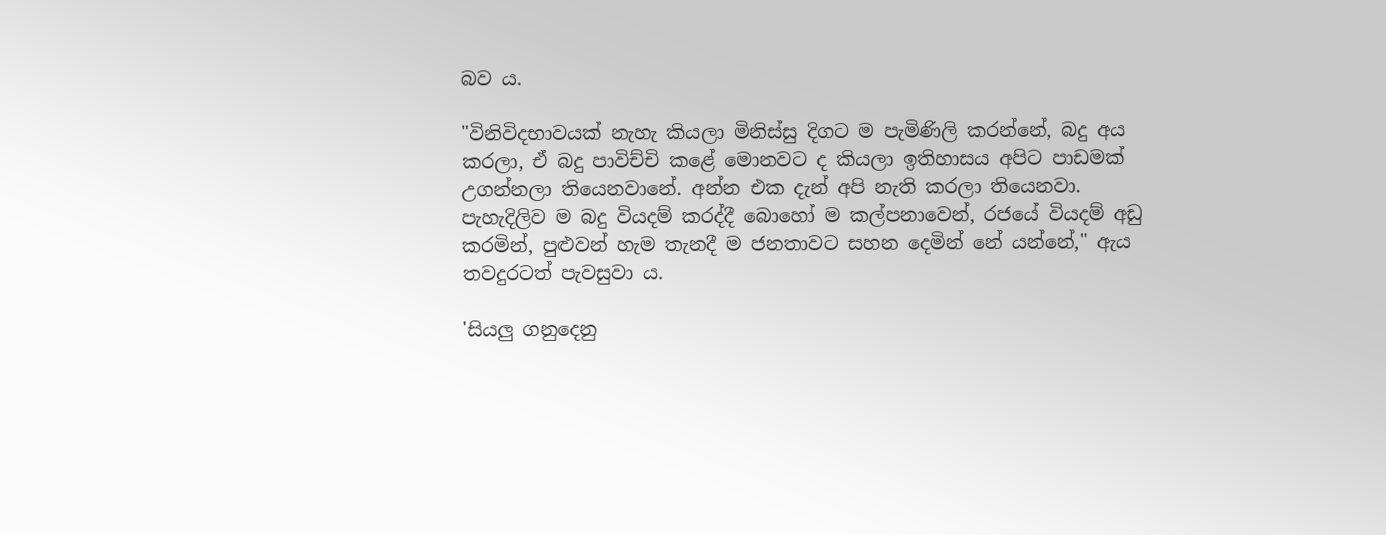බව ය.

"විනිවිදභාවයක් නැහැ කියලා මිනිස්සු දිගට ම පැමිණිලි කරන්නේ, බදු අය කරලා, ඒ බදු පාවිච්චි කළේ මොනවට ද කියලා ඉතිහාසය අපිට පාඩමක් උගන්නලා තියෙනවානේ. අන්න එක දැන් අපි නැති කරලා තියෙනවා. පැහැදිලිව ම බදු වියදම් කරද්දී බොහෝ ම කල්පනාවෙන්, රජයේ වියදම් අඩු කරමින්, පුළුවන් හැම තැනදී ම ජනතාවට සහන දෙමින් නේ යන්නේ," ඇය තවදුරටත් පැවසුවා ය.

'සියලු ගනුදෙනු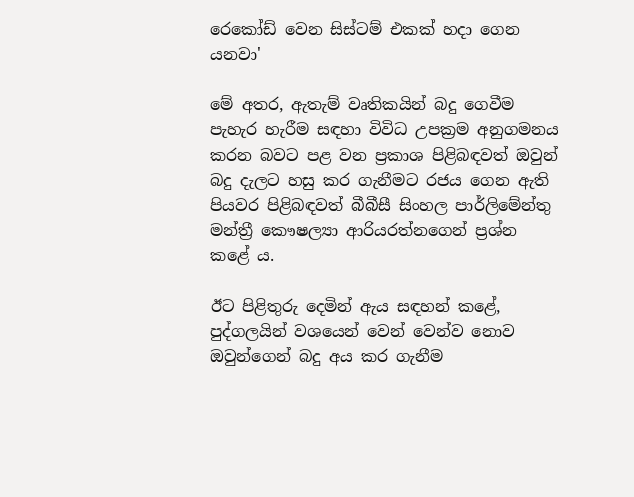රෙකෝඩ් වෙන සිස්ටම් එකක් හදා ගෙන යනවා'

මේ අතර, ඇතැම් වෘතිකයින් බදු ගෙවීම පැහැර හැරීම සඳහා විවිධ උපක්‍රම අනුගමනය කරන බවට පළ වන ප්‍රකාශ පිළිබඳවත් ඔවුන් බදු දැලට හසු කර ගැනීමට රජය ගෙන ඇති පියවර පිළිබඳවත් බීබීසී සිංහල පාර්ලිමේන්තු මන්ත්‍රී කෞෂල්‍යා ආරියරත්නගෙන් ප්‍රශ්න කළේ ය.

ඊට පිළිතුරු දෙමින් ඇය සඳහන් කළේ, පුද්ගලයින් වශයෙන් වෙන් වෙන්ව නොව ඔවුන්ගෙන් බදු අය කර ගැනීම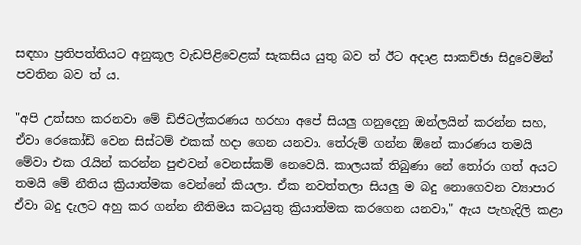සඳහා ප්‍රතිපත්තියට අනුකූල වැඩපිළිවෙළක් සැකසිය යුතු බව ත් ඊට අදාළ සාකච්ඡා සිදුවෙමින් පවතින බව ත් ය.

"අපි උත්සහ කරනවා මේ ඩිජිටල්කරණය හරහා අපේ සියලු ගනුදෙනු ඔන්ලයින් කරන්න සහ, ඒවා රෙකෝඩ් වෙන සිස්ටම් එකක් හදා ගෙන යනවා. තේරුම් ගන්න ඕනේ කාරණය තමයි මේවා එක රැයින් කරන්න පුළුවන් වෙනස්කම් නෙවෙයි. කාලයක් තිබුණා නේ තෝරා ගත් අයට තමයි මේ නීතිය ක්‍රියාත්මක වෙන්නේ කියලා. ඒක නවත්තලා සියලු ම බදු නොගෙවන ව්‍යාපාර ඒවා බදු දැලට අහු කර ගන්න නීතිමය කටයුතු ක්‍රියාත්මක කරගෙන යනවා," ඇය පැහැදිලි කළා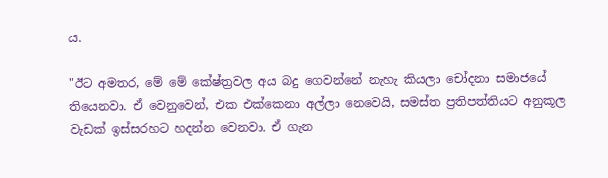ය.

"ඊට අමතර, මේ මේ කේෂ්ත්‍රවල අය බදු ගෙවන්නේ නැහැ කියලා චෝදනා සමාජයේ තියෙනවා. ඒ වෙනුවෙන්, එක එක්කෙනා අල්ලා නෙවෙයි, සමස්ත ප්‍රතිපත්තියට අනුකූල වැඩක් ඉස්සරහට හදන්න වෙනවා. ඒ ගැන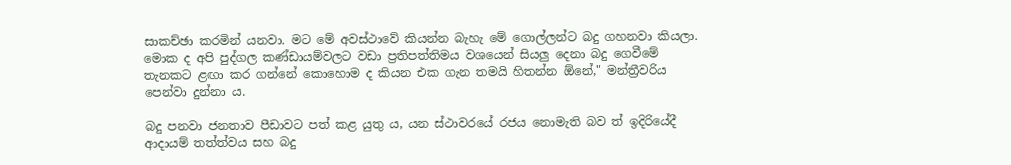සාකච්ඡා කරමින් යනවා. මට මේ අවස්ථාවේ කියන්න බැහැ මේ ගොල්ලන්ට බදු ගහනවා කියලා. මොක ද අපි පුද්ගල කණ්ඩායම්වලට වඩා ප්‍රතිපත්තිමය වශයෙන් සියලු දෙනා බදු ගෙවීමේ තැනකට ළඟා කර ගන්නේ කොහොම ද කියන එක ගැන තමයි හිතන්න ඕනේ," මන්ත්‍රීවරිය පෙන්වා දුන්නා ය.

බදු පනවා ජනතාව පීඩාවට පත් කළ යුතු ය, යන ස්ථාවරයේ රජය නොමැති බව ත් ඉදිරියේදී ආදායම් තත්ත්වය සහ බදු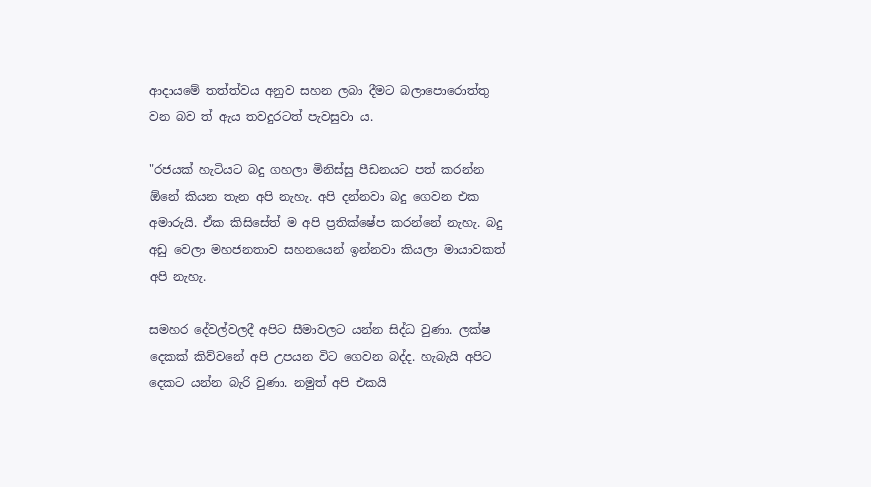ආදායමේ තත්ත්වය අනුව සහන ලබා දීමට බලාපොරොත්තු වන බව ත් ඇය තවදුරටත් පැවසුවා ය.

"රජයක් හැටියට බදු ගහලා මිනිස්සු පීඩනයට පත් කරන්න ඕනේ කියන තැන අපි නැහැ. අපි දන්නවා බදු ගෙවන එක අමාරුයි. ඒක කිසිසේත් ම අපි ප්‍රතික්ෂේප කරන්නේ නැහැ. බදු අඩු වෙලා මහජනතාව සහනයෙන් ඉන්නවා කියලා මායාවකත් අපි නැහැ.

සමහර දේවල්වලදී අපිට සීමාවලට යන්න සිද්ධ වුණා. ලක්ෂ දෙකක් කිව්වනේ අපි උපයන විට ගෙවන බද්ද. හැබැයි අපිට දෙකට යන්න බැරි වුණා. නමුත් අපි එකයි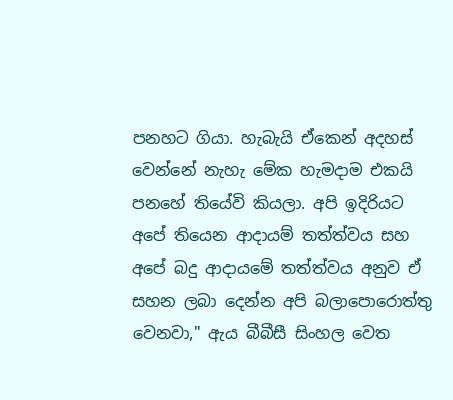පනහට ගියා. හැබැයි ඒකෙන් අදහස් වෙන්නේ නැහැ මේක හැමදාම එකයි පනහේ තියේවි කියලා. අපි ඉදිරියට අපේ තියෙන ආදායම් තත්ත්වය සහ අපේ බදු ආදායමේ තත්ත්වය අනුව ඒ සහන ලබා දෙන්න අපි බලාපොරොත්තු වෙනවා," ඇය බීබීසී සිංහල වෙත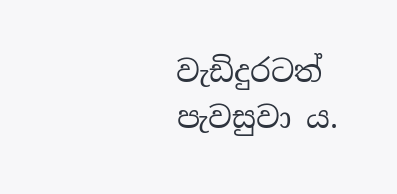වැඩිදුරටත් පැවසුවා ය.